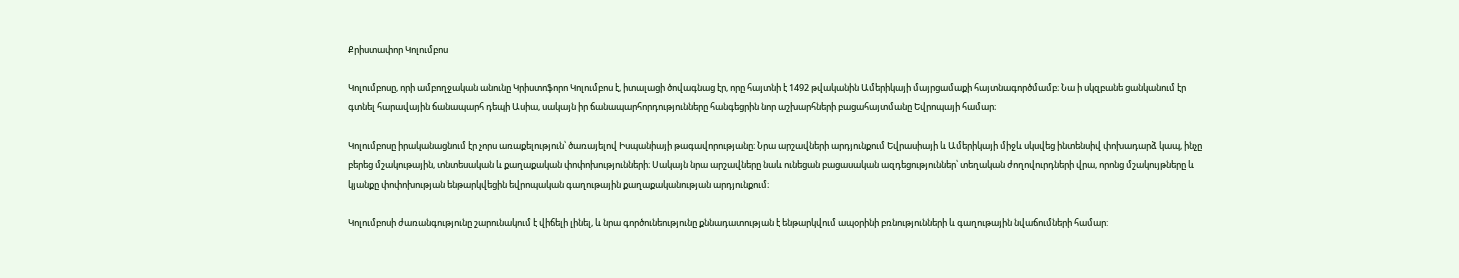Քրիստափոր Կոլումբոս

Կոլումբոսը, որի ամբողջական անունը Կրիստոֆորո Կոլումբոս է, իտալացի ծովագնաց էր, որը հայտնի է 1492 թվականին Ամերիկայի մայրցամաքի հայտնագործմամբ։ Նա ի սկզբանե ցանկանում էր գտնել հարավային ճանապարհ դեպի Ասիա, սակայն իր ճանապարհորդությունները հանգեցրին նոր աշխարհների բացահայտմանը Եվրոպայի համար։

Կոլումբոսը իրականացնում էր չորս առաքելություն՝ ծառայելով Իսպանիայի թագավորությանը։ Նրա արշավների արդյունքում Եվրասիայի և Ամերիկայի միջև սկսվեց ինտենսիվ փոխադարձ կապ, ինչը բերեց մշակութային, տնտեսական և քաղաքական փոփոխությունների։ Սակայն նրա արշավները նաև ունեցան բացասական ազդեցություններ՝ տեղական ժողովուրդների վրա, որոնց մշակույթները և կյանքը փոփոխության ենթարկվեցին եվրոպական գաղութային քաղաքականության արդյունքում։

Կոլումբոսի ժառանգությունը շարունակում է վիճելի լինել, և նրա գործունեությունը քննադատության է ենթարկվում ապօրինի բռնությունների և գաղութային նվաճումների համար: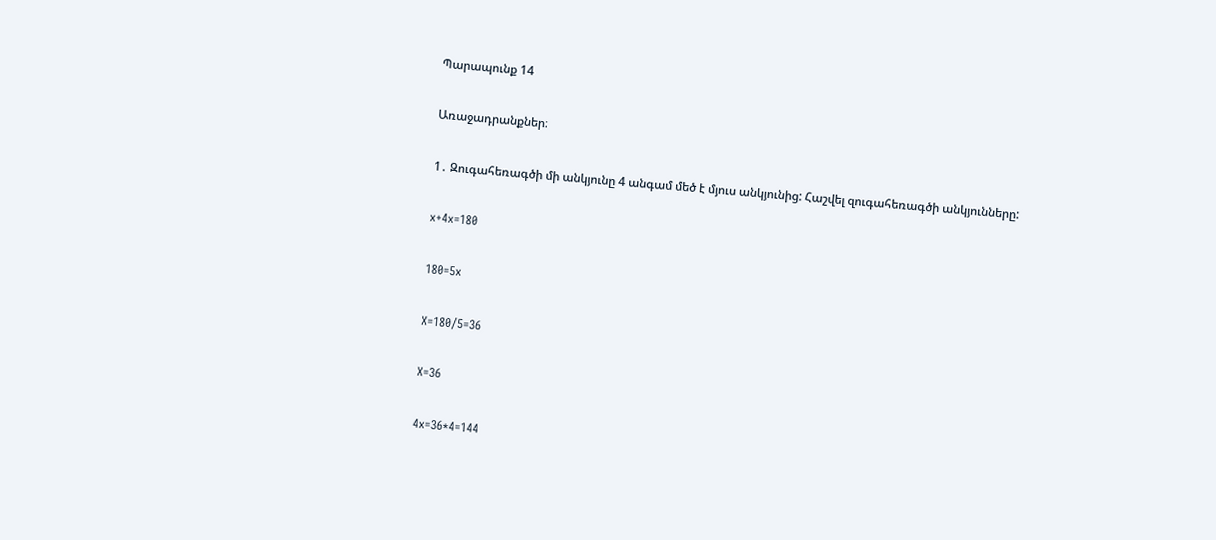Պարապունք 14

Առաջադրանքներ։

1․ Զուգահեռագծի մի անկյունը 4 անգամ մեծ է մյուս անկյունից: Հաշվել զուգահեռագծի անկյունները:

x+4x=180

180=5x

X=180/5=36

X=36

4x=36*4=144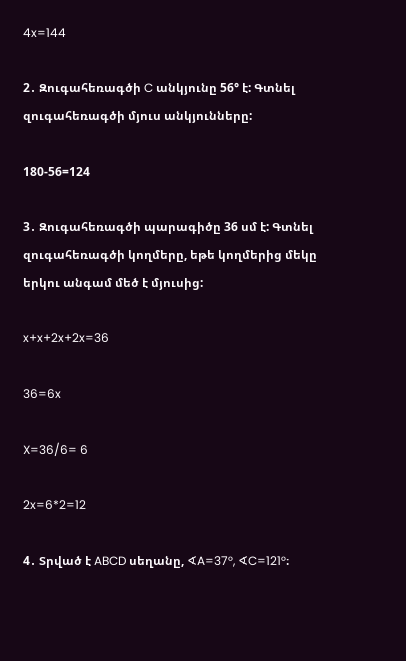4x=144

2․ Զուգահեռագծի C անկյունը 56° է: Գտնել զուգահեռագծի մյուս անկյունները:

180-56=124

3․ Զուգահեռագծի պարագիծը 36 սմ է: Գտնել զուգահեռագծի կողմերը, եթե կողմերից մեկը երկու անգամ մեծ է մյուսից:

x+x+2x+2x=36

36=6x

X=36/6= 6

2x=6*2=12

4․ Տրված է ABCD սեղանը, ∢A=37°, ∢C=121°։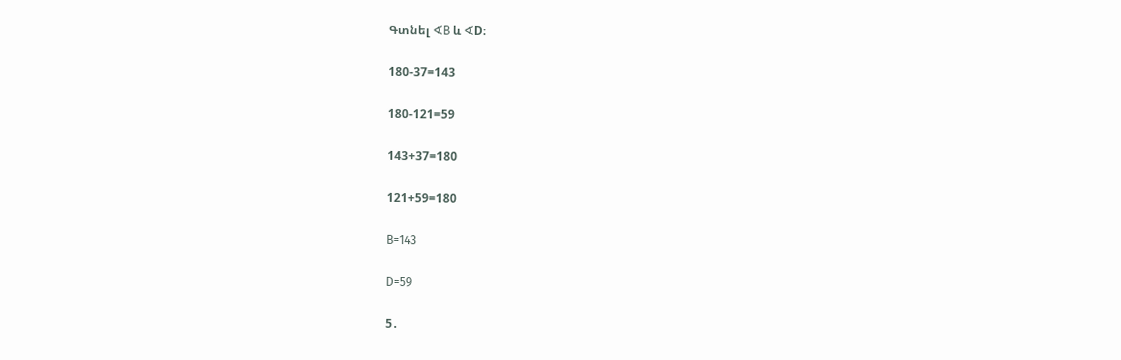Գտնել ∢B և ∢D։

180-37=143

180-121=59

143+37=180

121+59=180

B=143

D=59

5․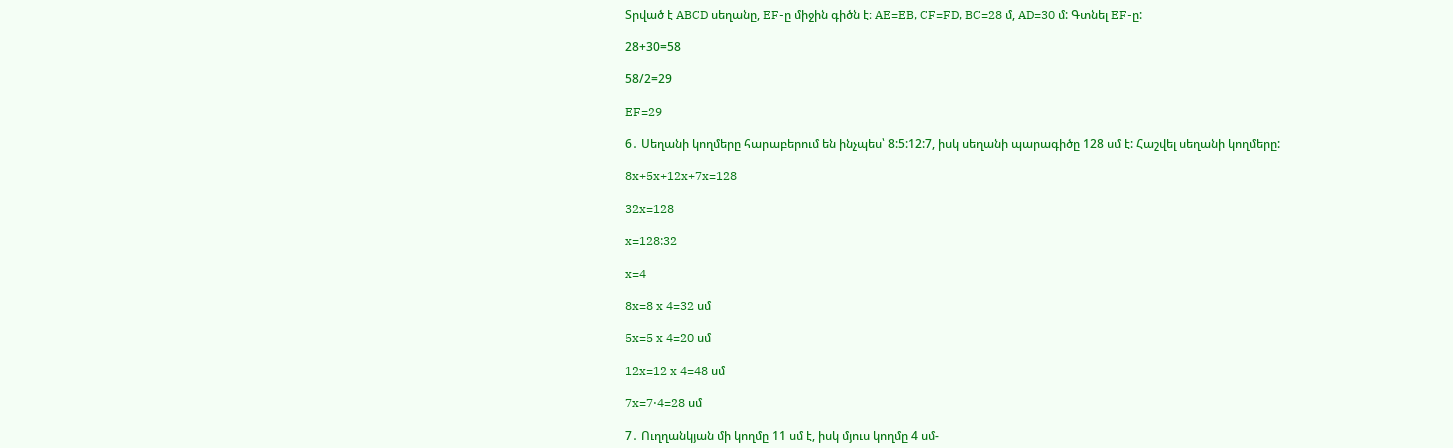Տրված է ABCD սեղանը, EF-ը միջին գիծն է։ AE=EB, CF=FD, BC=28 մ, AD=30 մ: Գտնել EF-ը:

28+30=58

58/2=29

EF=29

6․ Սեղանի կողմերը հարաբերում են ինչպես՝ 8:5:12:7, իսկ սեղանի պարագիծը 128 սմ է: Հաշվել սեղանի կողմերը:

8x+5x+12x+7x=128

32x=128

x=128:32

x=4

8x=8 x 4=32 սմ

5x=5 x 4=20 սմ

12x=12 x 4=48 սմ

7x=7⋅4=28 սմ

7․ Ուղղանկյան մի կողմը 11 սմ է, իսկ մյուս կողմը 4 սմ-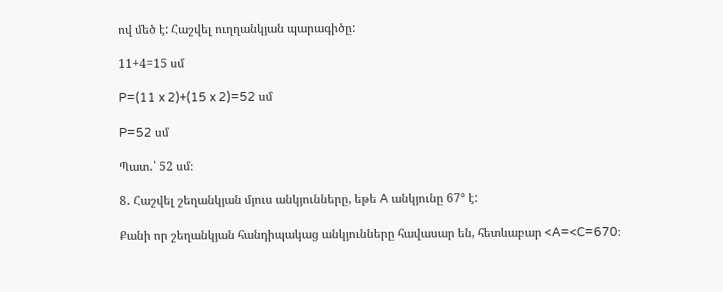ով մեծ է: Հաշվել ուղղանկյան պարագիծը:

11+4=15 սմ

P=(11 x 2)+(15 x 2)=52 սմ

P=52 սմ

Պատ․՝ 52 սմ։

8․ Հաշվել շեղանկյան մյուս անկյունները, եթե A անկյունը 67° է:

Քանի որ շեղանկյան հանդիպակաց անկյունները հավասար են, հետևաբար <A=<C=670։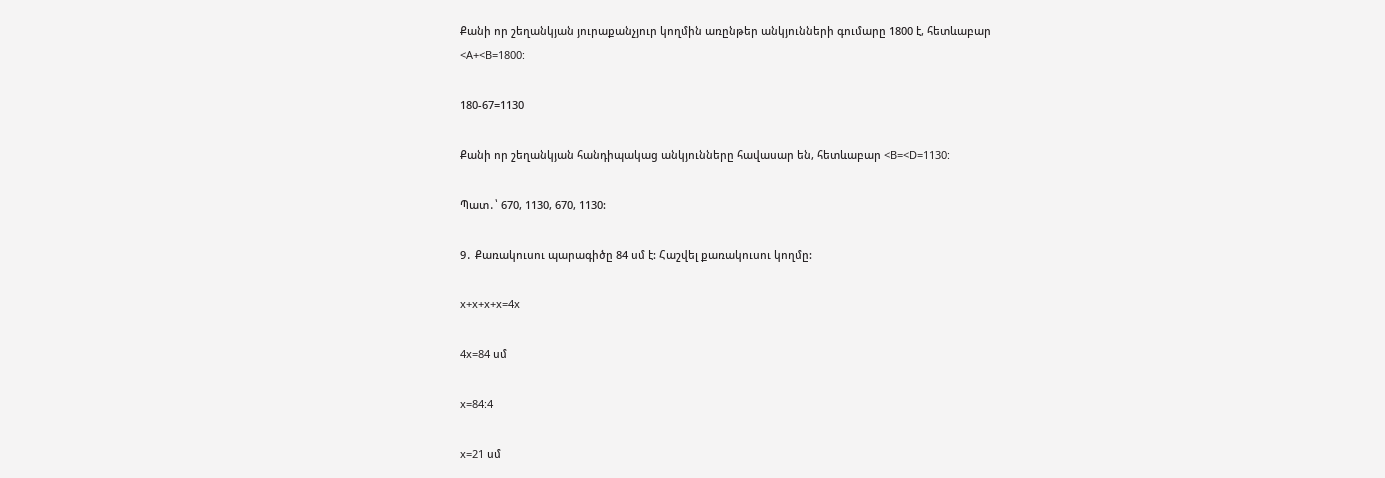Քանի որ շեղանկյան յուրաքանչյուր կողմին առընթեր անկյունների գումարը 1800 է, հետևաբար <A+<B=1800:

180-67=1130

Քանի որ շեղանկյան հանդիպակաց անկյունները հավասար են, հետևաբար <B=<D=1130:

Պատ․՝ 670, 1130, 670, 1130:

9․ Քառակուսու պարագիծը 84 սմ է: Հաշվել քառակուսու կողմը:

x+x+x+x=4x

4x=84 սմ

x=84:4

x=21 սմ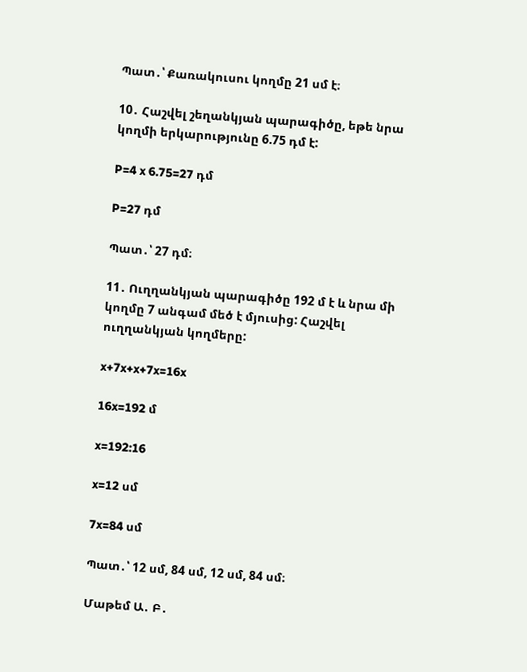Պատ․՝ Քառակուսու կողմը 21 սմ է։

10․ Հաշվել շեղանկյան պարագիծը, եթե նրա կողմի երկարությունը 6.75 դմ է:

P=4 x 6.75=27 դմ

P=27 դմ

Պատ․՝ 27 դմ։

11․ Ուղղանկյան պարագիծը 192 մ է և նրա մի կողմը 7 անգամ մեծ է մյուսից: Հաշվել ուղղանկյան կողմերը:

x+7x+x+7x=16x

16x=192 մ

x=192:16

x=12 սմ

7x=84 սմ

Պատ․՝ 12 սմ, 84 սմ, 12 սմ, 84 սմ։

Մաթեմ Ա․ Բ․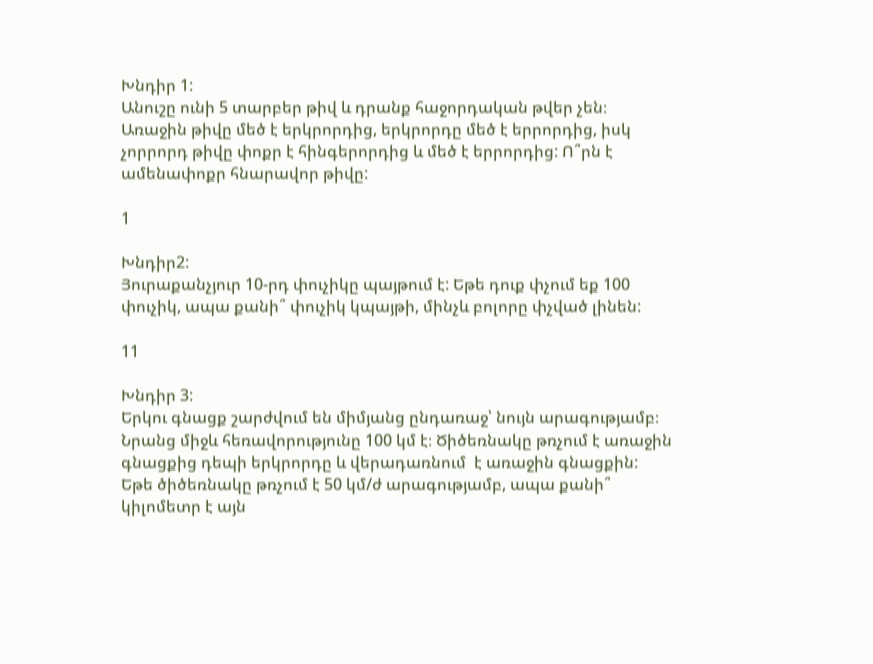Խնդիր 1:
Անուշը ունի 5 տարբեր թիվ և դրանք հաջորդական թվեր չեն։ Առաջին թիվը մեծ է երկրորդից, երկրորդը մեծ է երրորդից, իսկ չորրորդ թիվը փոքր է հինգերորդից և մեծ է երրորդից: Ո՞րն է ամենափոքր հնարավոր թիվը:

1

Խնդիր2:
Յուրաքանչյուր 10-րդ փուչիկը պայթում է: Եթե դուք փչում եք 100 փուչիկ, ապա քանի՞ փուչիկ կպայթի, մինչև բոլորը փչված լինեն:

11

Խնդիր 3:
Երկու գնացք շարժվում են միմյանց ընդառաջ՝ նույն արագությամբ։ Նրանց միջև հեռավորությունը 100 կմ է։ Ծիծեռնակը թռչում է առաջին գնացքից դեպի երկրորդը և վերադառնում  է առաջին գնացքին: Եթե ծիծեռնակը թռչում է 50 կմ/ժ արագությամբ, ապա քանի՞ կիլոմետր է այն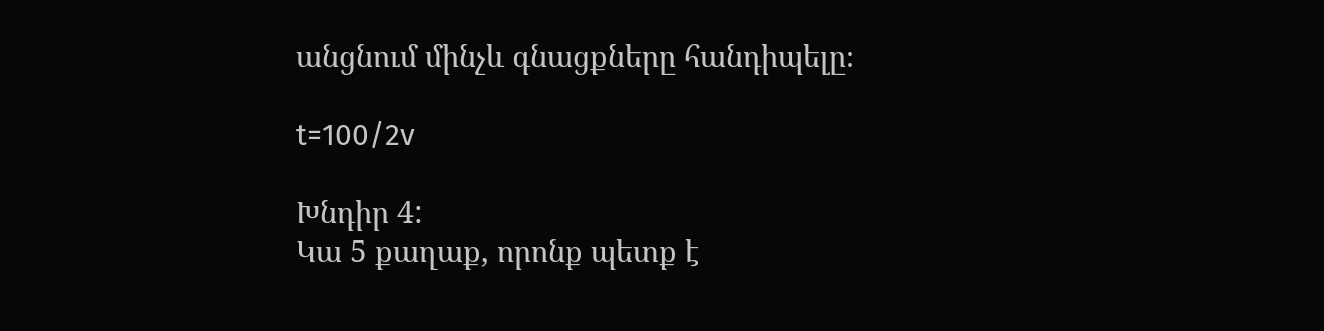անցնում մինչև գնացքները հանդիպելը։

t=100/2v

Խնդիր 4:
Կա 5 քաղաք, որոնք պետք է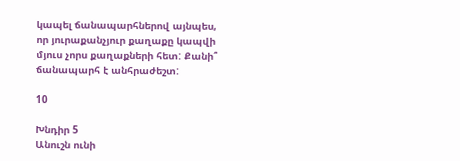կապել ճանապարհներով այնպես, որ յուրաքանչյուր քաղաքը կապվի մյուս չորս քաղաքների հետ: Քանի՞ ճանապարհ է անհրաժեշտ:

10

Խնդիր 5
Անուշն ունի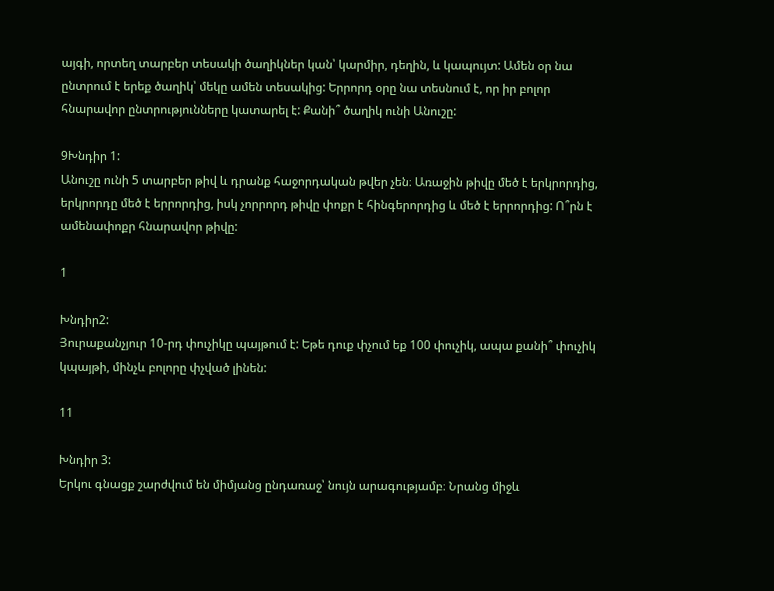այգի, որտեղ տարբեր տեսակի ծաղիկներ կան՝ կարմիր, դեղին, և կապույտ: Ամեն օր նա ընտրում է երեք ծաղիկ՝ մեկը ամեն տեսակից: Երրորդ օրը նա տեսնում է, որ իր բոլոր հնարավոր ընտրությունները կատարել է: Քանի՞ ծաղիկ ունի Անուշը:

9Խնդիր 1:
Անուշը ունի 5 տարբեր թիվ և դրանք հաջորդական թվեր չեն։ Առաջին թիվը մեծ է երկրորդից, երկրորդը մեծ է երրորդից, իսկ չորրորդ թիվը փոքր է հինգերորդից և մեծ է երրորդից: Ո՞րն է ամենափոքր հնարավոր թիվը:

1

Խնդիր2:
Յուրաքանչյուր 10-րդ փուչիկը պայթում է: Եթե դուք փչում եք 100 փուչիկ, ապա քանի՞ փուչիկ կպայթի, մինչև բոլորը փչված լինեն:

11

Խնդիր 3:
Երկու գնացք շարժվում են միմյանց ընդառաջ՝ նույն արագությամբ։ Նրանց միջև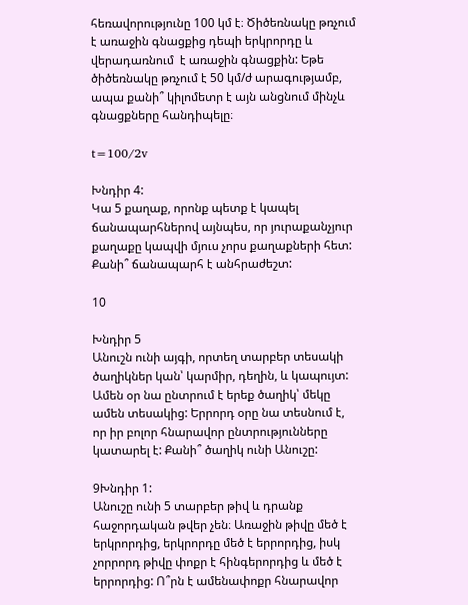հեռավորությունը 100 կմ է։ Ծիծեռնակը թռչում է առաջին գնացքից դեպի երկրորդը և վերադառնում  է առաջին գնացքին: Եթե ծիծեռնակը թռչում է 50 կմ/ժ արագությամբ, ապա քանի՞ կիլոմետր է այն անցնում մինչև գնացքները հանդիպելը։

t=100/2v

Խնդիր 4:
Կա 5 քաղաք, որոնք պետք է կապել ճանապարհներով այնպես, որ յուրաքանչյուր քաղաքը կապվի մյուս չորս քաղաքների հետ: Քանի՞ ճանապարհ է անհրաժեշտ:

10

Խնդիր 5
Անուշն ունի այգի, որտեղ տարբեր տեսակի ծաղիկներ կան՝ կարմիր, դեղին, և կապույտ: Ամեն օր նա ընտրում է երեք ծաղիկ՝ մեկը ամեն տեսակից: Երրորդ օրը նա տեսնում է, որ իր բոլոր հնարավոր ընտրությունները կատարել է: Քանի՞ ծաղիկ ունի Անուշը:

9Խնդիր 1:
Անուշը ունի 5 տարբեր թիվ և դրանք հաջորդական թվեր չեն։ Առաջին թիվը մեծ է երկրորդից, երկրորդը մեծ է երրորդից, իսկ չորրորդ թիվը փոքր է հինգերորդից և մեծ է երրորդից: Ո՞րն է ամենափոքր հնարավոր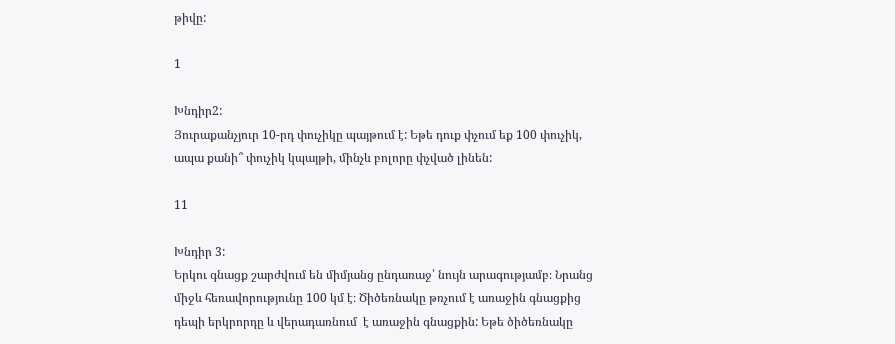թիվը:

1

Խնդիր2:
Յուրաքանչյուր 10-րդ փուչիկը պայթում է: Եթե դուք փչում եք 100 փուչիկ, ապա քանի՞ փուչիկ կպայթի, մինչև բոլորը փչված լինեն:

11

Խնդիր 3:
Երկու գնացք շարժվում են միմյանց ընդառաջ՝ նույն արագությամբ։ Նրանց միջև հեռավորությունը 100 կմ է։ Ծիծեռնակը թռչում է առաջին գնացքից դեպի երկրորդը և վերադառնում  է առաջին գնացքին: Եթե ծիծեռնակը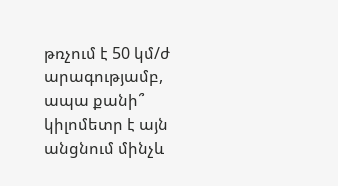թռչում է 50 կմ/ժ արագությամբ, ապա քանի՞ կիլոմետր է այն անցնում մինչև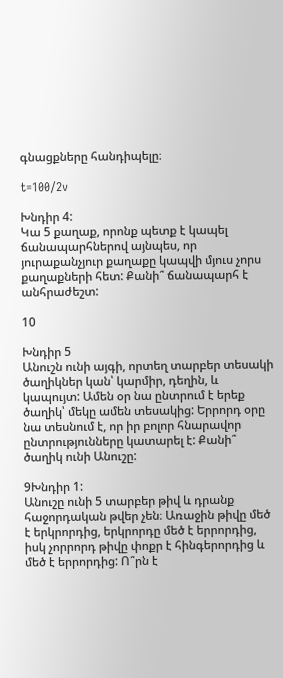գնացքները հանդիպելը։

t=100/2v

Խնդիր 4:
Կա 5 քաղաք, որոնք պետք է կապել ճանապարհներով այնպես, որ յուրաքանչյուր քաղաքը կապվի մյուս չորս քաղաքների հետ: Քանի՞ ճանապարհ է անհրաժեշտ:

10

Խնդիր 5
Անուշն ունի այգի, որտեղ տարբեր տեսակի ծաղիկներ կան՝ կարմիր, դեղին, և կապույտ: Ամեն օր նա ընտրում է երեք ծաղիկ՝ մեկը ամեն տեսակից: Երրորդ օրը նա տեսնում է, որ իր բոլոր հնարավոր ընտրությունները կատարել է: Քանի՞ ծաղիկ ունի Անուշը:

9Խնդիր 1:
Անուշը ունի 5 տարբեր թիվ և դրանք հաջորդական թվեր չեն։ Առաջին թիվը մեծ է երկրորդից, երկրորդը մեծ է երրորդից, իսկ չորրորդ թիվը փոքր է հինգերորդից և մեծ է երրորդից: Ո՞րն է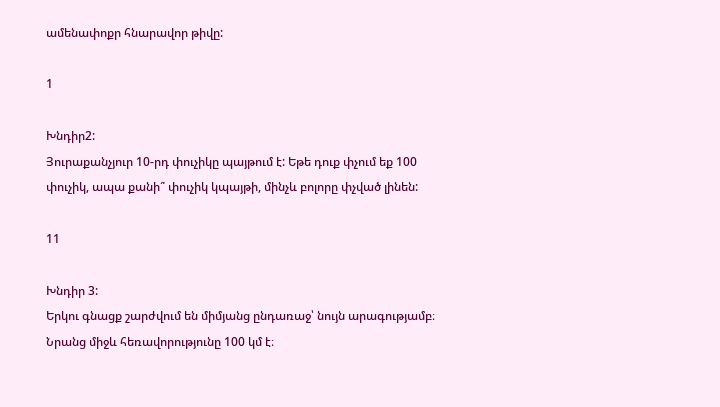ամենափոքր հնարավոր թիվը:

1

Խնդիր2:
Յուրաքանչյուր 10-րդ փուչիկը պայթում է: Եթե դուք փչում եք 100 փուչիկ, ապա քանի՞ փուչիկ կպայթի, մինչև բոլորը փչված լինեն:

11

Խնդիր 3:
Երկու գնացք շարժվում են միմյանց ընդառաջ՝ նույն արագությամբ։ Նրանց միջև հեռավորությունը 100 կմ է։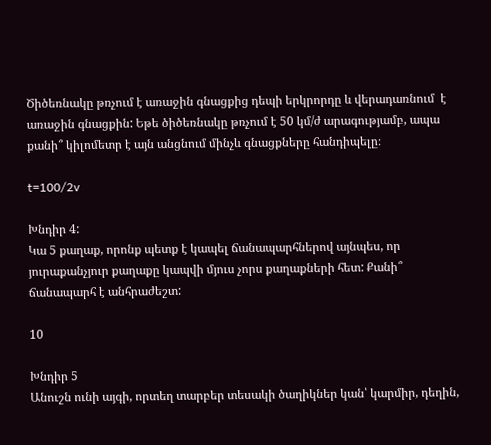Ծիծեռնակը թռչում է առաջին գնացքից դեպի երկրորդը և վերադառնում  է առաջին գնացքին: Եթե ծիծեռնակը թռչում է 50 կմ/ժ արագությամբ, ապա քանի՞ կիլոմետր է այն անցնում մինչև գնացքները հանդիպելը։

t=100/2v

Խնդիր 4:
Կա 5 քաղաք, որոնք պետք է կապել ճանապարհներով այնպես, որ յուրաքանչյուր քաղաքը կապվի մյուս չորս քաղաքների հետ: Քանի՞ ճանապարհ է անհրաժեշտ:

10

Խնդիր 5
Անուշն ունի այգի, որտեղ տարբեր տեսակի ծաղիկներ կան՝ կարմիր, դեղին,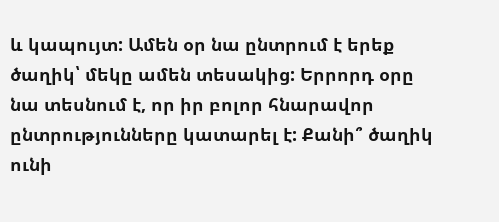և կապույտ: Ամեն օր նա ընտրում է երեք ծաղիկ՝ մեկը ամեն տեսակից: Երրորդ օրը նա տեսնում է, որ իր բոլոր հնարավոր ընտրությունները կատարել է: Քանի՞ ծաղիկ ունի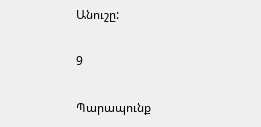Անուշը:

9

Պարապունք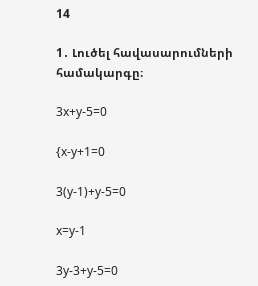14

1․ Լուծել հավասարումների համակարգը։

3x+y-5=0

{x-y+1=0

3(y-1)+y-5=0

x=y-1

3y-3+y-5=0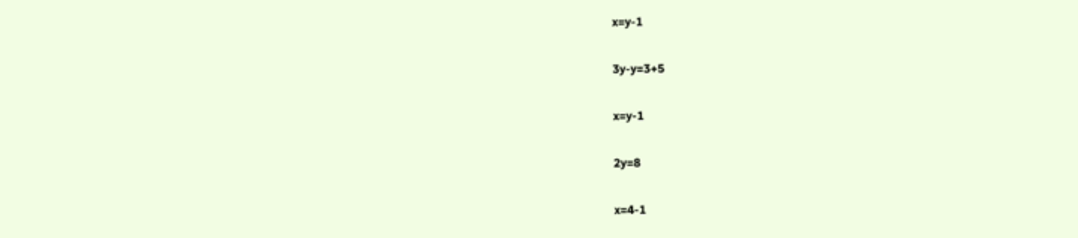x=y-1

3y-y=3+5

x=y-1

2y=8

x=4-1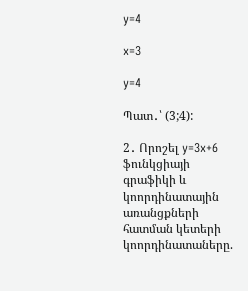y=4

x=3

y=4

Պատ․՝ (3;4):

2․ Որոշել y=3x+6 ֆունկցիայի գրաֆիկի և կոորդինատային առանցքների հատման կետերի կոորդինատաները.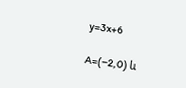y=3x+6

A=(−2,0) և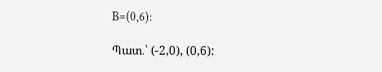B=(0,6):

Պատ․՝ (-2,0), (0,6):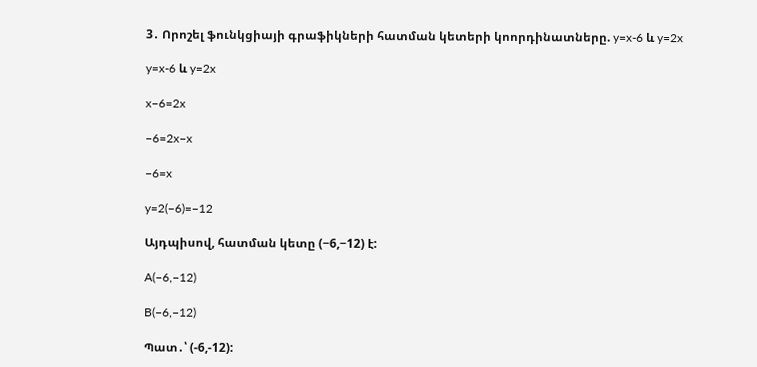3․ Որոշել ֆունկցիայի գրաֆիկների հատման կետերի կոորդինատները. y=x-6 և y=2x

y=x-6 և y=2x

x−6=2x

−6=2x−x

−6=x

y=2(−6)=−12

Այդպիսով, հատման կետը (−6,−12) է:

A(−6,−12)

B(−6,−12)

Պատ․՝ (-6,-12):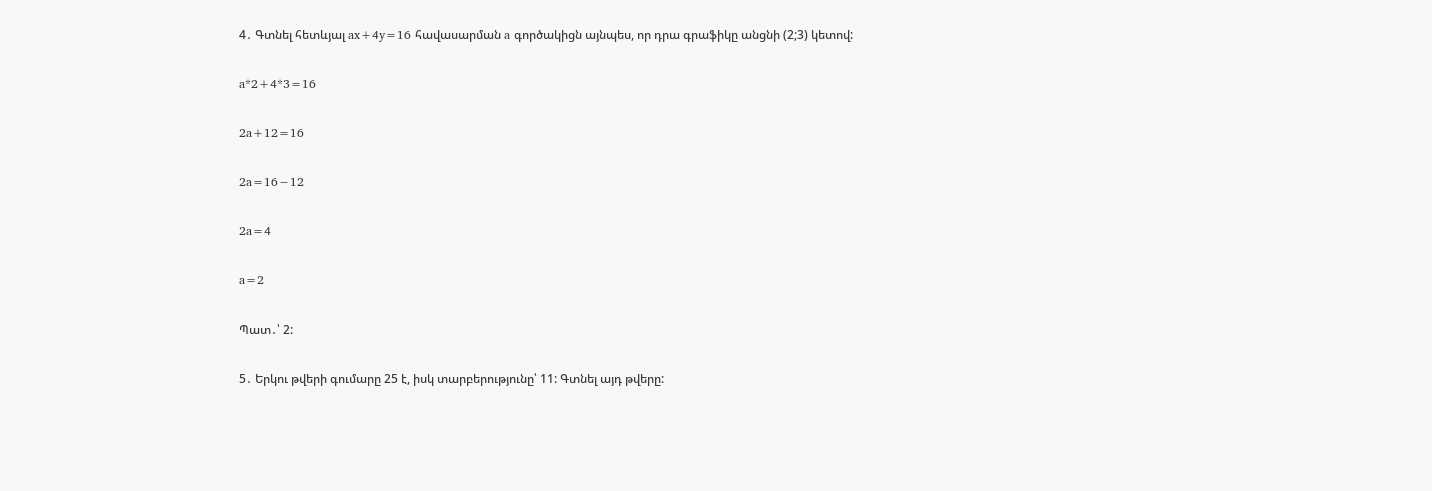4․ Գտնել հետևյալ ax+4y=16 հավասարման a գործակիցն այնպես, որ դրա գրաֆիկը անցնի (2;3) կետով:

a*2+4*3=16

2a+12=16

2a=16−12

2a=4

a=2

Պատ․՝ 2:

5․ Երկու թվերի գումարը 25 է, իսկ տարբերությունը՝ 11: Գտնել այդ թվերը: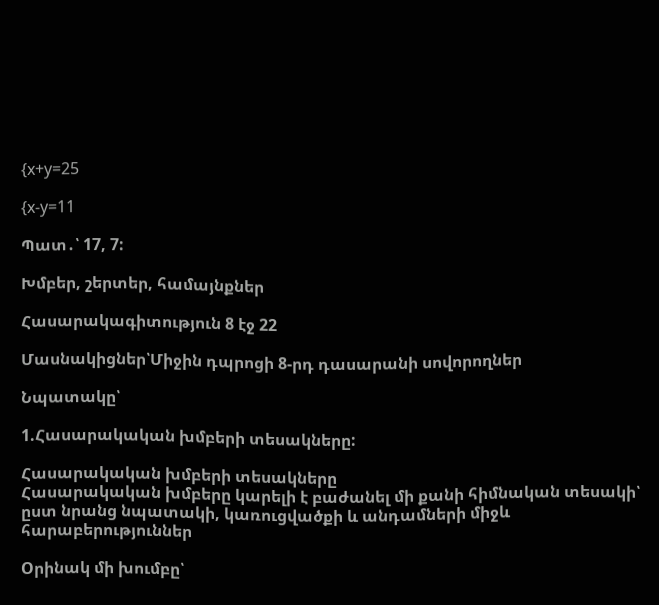{x+y=25

{x-y=11

Պատ․՝ 17, 7:

Խմբեր, շերտեր, համայնքներ

Հասարակագիտություն 8 էջ 22

Մասնակիցներ՝Միջին դպրոցի 8-րդ դասարանի սովորողներ

Նպատակը՝

1.Հասարակական խմբերի տեսակները:

Հասարակական խմբերի տեսակները
Հասարակական խմբերը կարելի է բաժանել մի քանի հիմնական տեսակի՝ ըստ նրանց նպատակի, կառուցվածքի և անդամների միջև հարաբերություններ

Oրինակ մի խումբը՝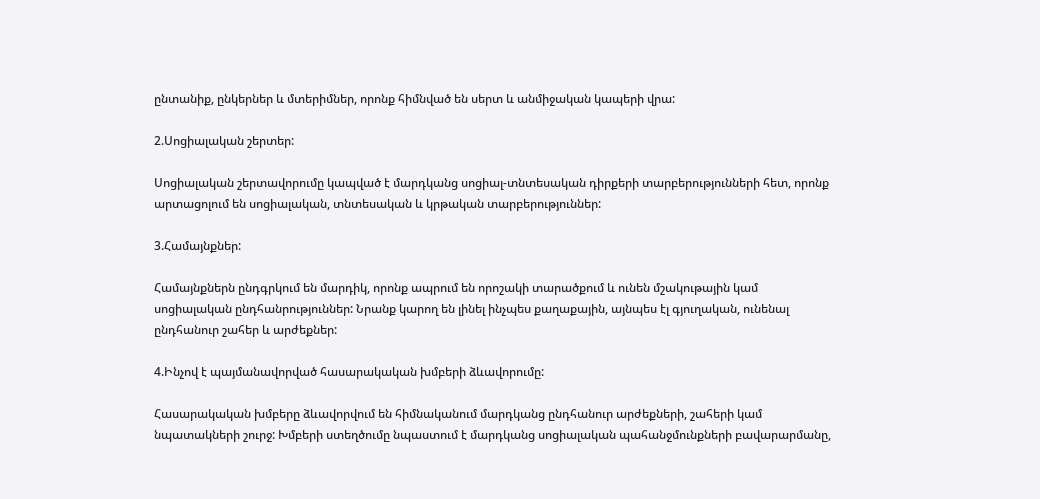ընտանիք, ընկերներ և մտերիմներ, որոնք հիմնված են սերտ և անմիջական կապերի վրա:

2.Սոցիալական շերտեր:

Սոցիալական շերտավորումը կապված է մարդկանց սոցիալ-տնտեսական դիրքերի տարբերությունների հետ, որոնք արտացոլում են սոցիալական, տնտեսական և կրթական տարբերություններ:

3.Համայնքներ:

Համայնքներն ընդգրկում են մարդիկ, որոնք ապրում են որոշակի տարածքում և ունեն մշակութային կամ սոցիալական ընդհանրություններ: Նրանք կարող են լինել ինչպես քաղաքային, այնպես էլ գյուղական, ունենալ ընդհանուր շահեր և արժեքներ:

4.Ինչով է պայմանավորված հասարակական խմբերի ձևավորումը:

Հասարակական խմբերը ձևավորվում են հիմնականում մարդկանց ընդհանուր արժեքների, շահերի կամ նպատակների շուրջ: Խմբերի ստեղծումը նպաստում է մարդկանց սոցիալական պահանջմունքների բավարարմանը,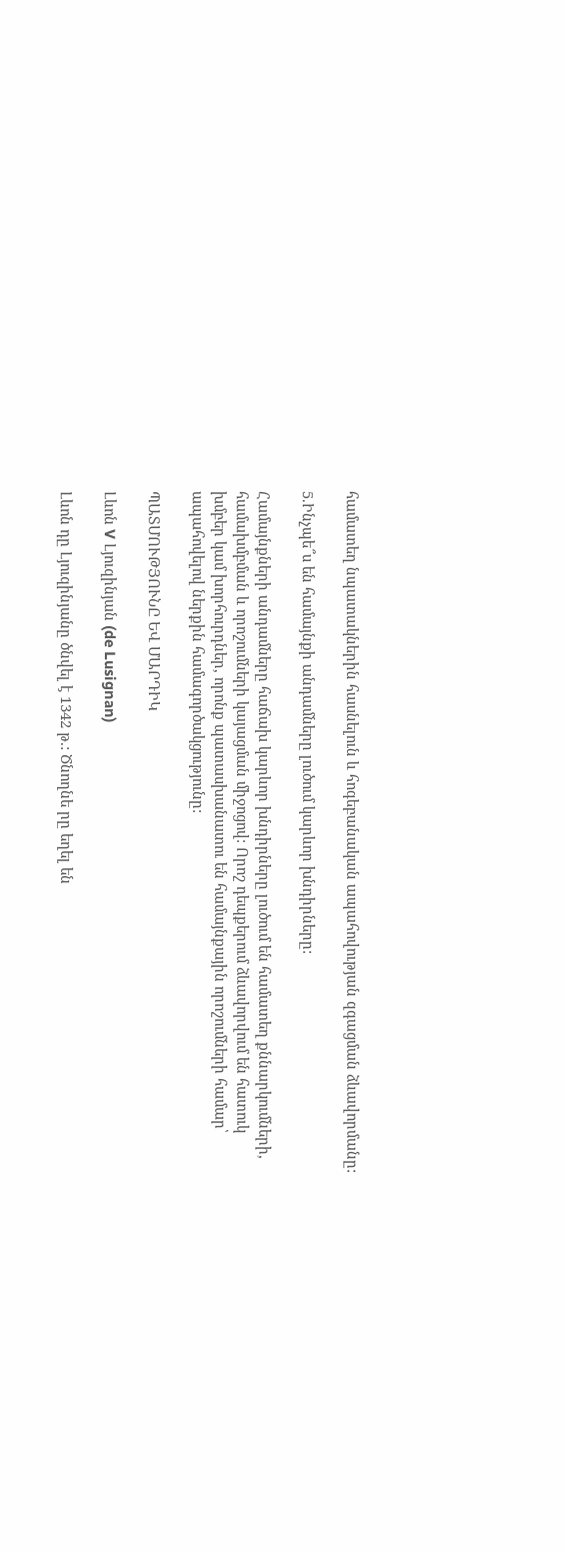համատեղ նպատակներին հասնելուն և հոգեբանական ապահովության զգացման ձևավորմանը:

5.Ինչպե՞ս են համայնքի անդամները լուծում կարևոր խնդիրները:

Համայնքների անդամները հաճախ կարևոր խնդիրները լուծում են համատեղ քննարկումների, համախմբման և որոշումների կայացման միջոցով: Որոշ դեպքերում ձևավորվում են հատուկ խմբեր կամ խորհուրդներ, որոնք պատասխանատու են համայնքային որոշումների համար՝ ապահովելով ներքին համագործակցությունը:

ՊԱՏՄՈՒԹՅՈՒՆԸ ԵՎ ՄԱՐԴԻԿ

Լևոն V Լյուզինյան (de Lusignan)

Լևոն դը Լյուզինյանը ծնվել է 1342 թ.: Ծնողնե րը եղել են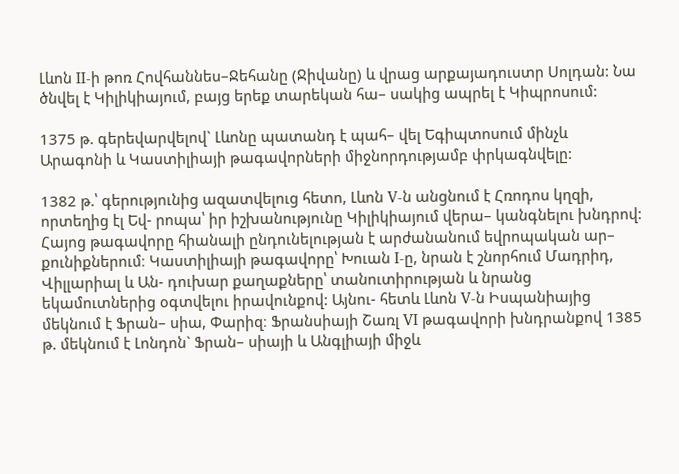Լևոն II-ի թոռ Հովհաննես–Ջեհանը (Ջիվանը) և վրաց արքայադուստր Սոլդան: Նա ծնվել է Կիլիկիայում, բայց երեք տարեկան հա– սակից ապրել է Կիպրոսում:

1375 թ. գերեվարվելով` Լևոնը պատանդ է պահ– վել Եգիպտոսում մինչև Արագոնի և Կաստիլիայի թագավորների միջնորդությամբ փրկագնվելը:

1382 թ.՝ գերությունից ազատվելուց հետո, Լևոն V-ն անցնում է Հռոդոս կղզի, որտեղից էլ Եվ- րոպա՝ իր իշխանությունը Կիլիկիայում վերա– կանգնելու խնդրով: Հայոց թագավորը հիանալի ընդունելության է արժանանում եվրոպական ար– քունիքներում։ Կաստիլիայի թագավորը՝ Խուան I-ը, նրան է շնորհում Մադրիդ, Վիլլարիալ և Ան- դուխար քաղաքները՝ տանուտիրության և նրանց եկամուտներից օգտվելու իրավունքով: Այնու- հետև Լևոն V-ն Իսպանիայից մեկնում է Ֆրան– սիա, Փարիզ։ Ֆրանսիայի Շառլ VI թագավորի խնդրանքով 1385 թ. մեկնում է Լոնդոն` Ֆրան– սիայի և Անգլիայի միջև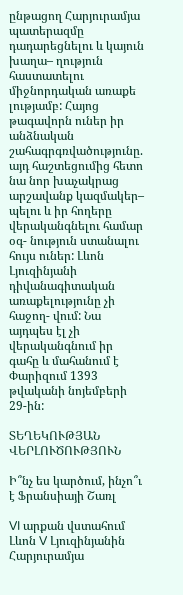ընթացող Հարյուրամյա պատերազմը դադարեցնելու և կայուն խաղա– ղություն հաստատելու միջնորդական առաքե լությամբ: Հայոց թագավորն ուներ իր անձնական շահագրգռվածությունը. այդ հաշտեցումից հետո նա նոր խաչակրաց արշավանք կազմակեր– պելու և իր հողերը վերականգնելու համար օգ- նություն ստանալու հույս ուներ: Լևոն Լյուզինյանի դիվանագիտական առաքելությունը չի հաջող- վում: Նա այդպես էլ չի վերականգնում իր գահը և մահանում է Փարիզում 1393 թվականի նոյեմբերի 29-ին:

ՏԵՂԵԿՈՒԹՅԱՆ ՎԵՐԼՈՒԾՈՒԹՅՈՒՆ

Ի՞նչ ես կարծում, ինչո՞ւ է Ֆրանսիայի Շառլ

VI արքան վստահում Լևոն V Լյուզինյանին Հարյուրամյա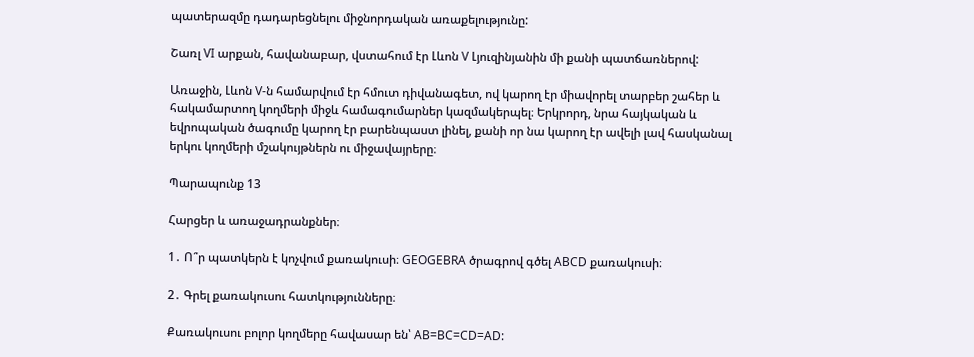պատերազմը դադարեցնելու միջնորդական առաքելությունը:

Շառլ VI արքան, հավանաբար, վստահում էր Լևոն V Լյուզինյանին մի քանի պատճառներով:

Առաջին, Լևոն V-ն համարվում էր հմուտ դիվանագետ, ով կարող էր միավորել տարբեր շահեր և հակամարտող կողմերի միջև համագումարներ կազմակերպել։ Երկրորդ, նրա հայկական և եվրոպական ծագումը կարող էր բարենպաստ լինել, քանի որ նա կարող էր ավելի լավ հասկանալ երկու կողմերի մշակույթներն ու միջավայրերը։

Պարապունք 13

Հարցեր և առաջադրանքներ։

1․ Ո՞ր պատկերն է կոչվում քառակուսի։ GEOGEBRA ծրագրով գծել ABCD քառակուսի։

2․ Գրել քառակուսու հատկությունները։

Քառակուսու բոլոր կողմերը հավասար են՝ AB=BC=CD=AD: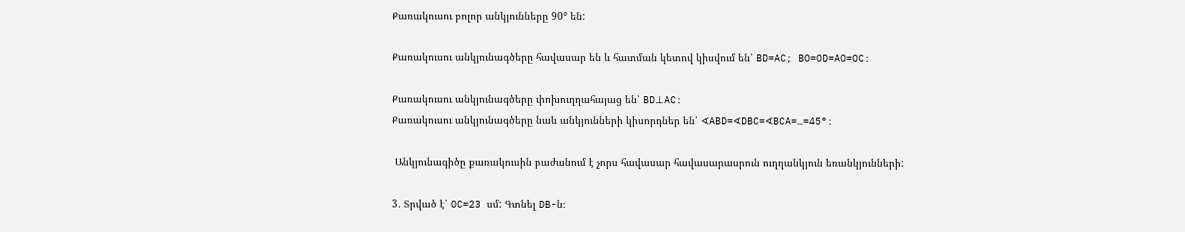Քառակուսու բոլոր անկյունները 90° են:

Քառակուսու անկյունագծերը հավասար են և հատման կետով կիսվում են՝ BD=AC; BO=OD=AO=OC:

Քառակուսու անկյունագծերը փոխուղղահայաց են՝ BD⊥AC:
Քառակուսու անկյունագծերը նաև անկյունների կիսորդներ են՝ ∢ABD=∢DBC=∢BCA=…=45°:

 Անկյունագիծը քառակուսին բաժանում է չորս հավասար հավասարասրուն ուղղանկյուն եռանկյունների:

3․ Տրված է՝ OC=23 սմ: Գտնել DB-ն։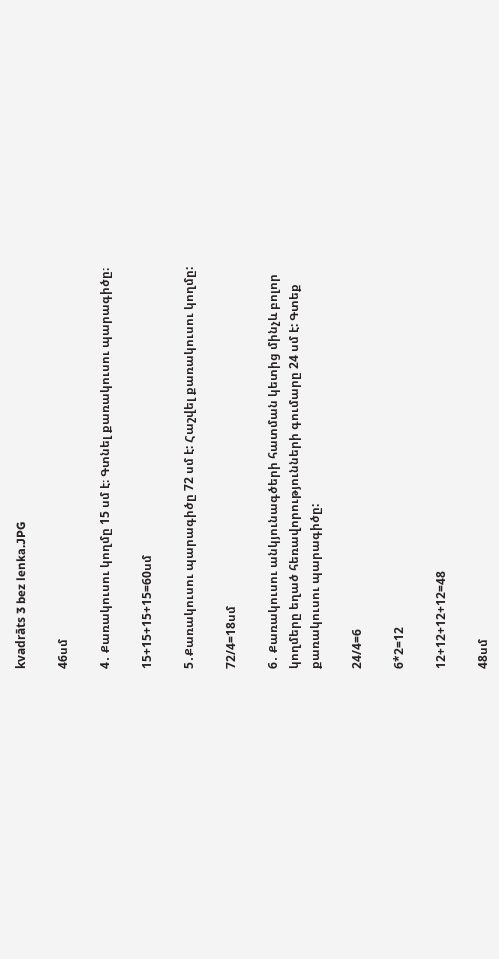kvadrāts 3 bez lenka.JPG

46սմ

4․ Քառակուսու կողմը 15 սմ է։ Գտնել քառակուսու պարագիծը։

15+15+15+15=60սմ

5․Քառակուսու պարագիծը 72 սմ է: Հաշվել քառակուսու կողմը:

72/4=18սմ

6․ Քառակուսու անկյունագծերի հատման կետից մինչև բոլոր կողմերը եղած հեռավորությունների գումարը 24 սմ է: Գտեք քառակուսու պարագիծը:

24/4=6

6*2=12

12+12+12+12=48

48սմ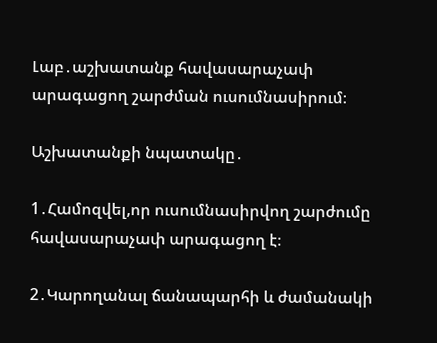Լաբ․աշխատանք հավասարաչափ արագացող շարժման ուսումնասիրում։

Աշխատանքի նպատակը․

1․Համոզվել,որ ուսումնասիրվող շարժումը հավասարաչափ արագացող է։

2․Կարողանալ ճանապարհի և ժամանակի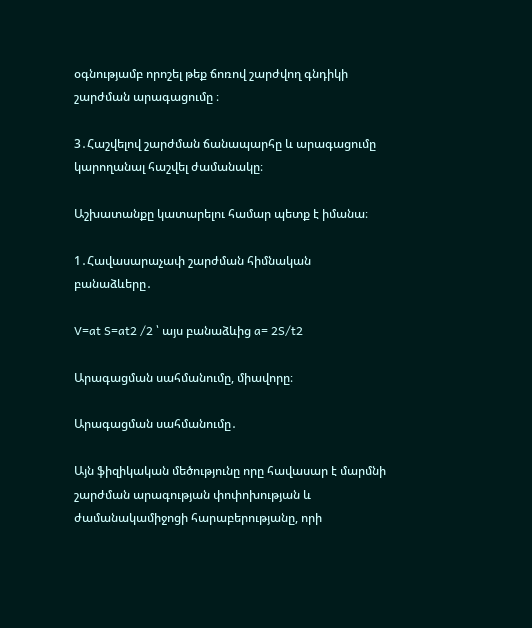օգնությամբ որոշել թեք ճոռով շարժվող գնդիկի շարժման արագացումը ։

3․Հաշվելով շարժման ճանապարհը և արագացումը կարողանալ հաշվել ժամանակը։

Աշխատանքը կատարելու համար պետք է իմանա։

1․Հավասարաչափ շարժման հիմնական բանաձևերը․

V=at S=at2 /2 ՝ այս բանաձևից a= 2S/t2

Արագացման սահմանումը, միավորը։

Արագացման սահմանումը․

Այն ֆիզիկական մեծությունը որը հավասար է մարմնի շարժման արագության փոփոխության և ժամանակամիջոցի հարաբերությանը, որի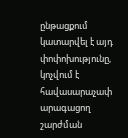ընթացքում կատարվել է այդ փոփոխությունը, կոչվում է հավասարաչափ արագացող շարժման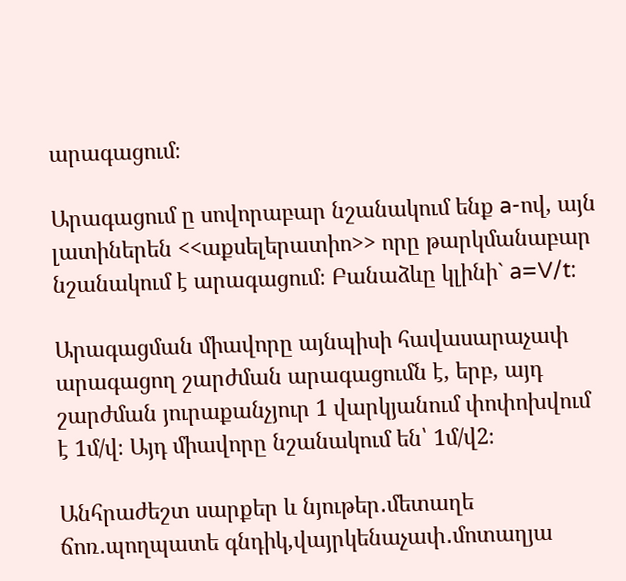արագացում։

Արագացում ը սովորաբար նշանակում ենք a-ով, այն լատիներեն <<աքսելերատիո>> որը թարկմանաբար նշանակում է արագացում։ Բանաձևը կլինի` a=V/t:

Արագացման միավորը այնպիսի հավասարաչափ արագացող շարժման արագացումն է, երբ, այդ շարժման յուրաքանչյուր 1 վարկյանում փոփոխվում է 1մ/վ։ Այդ միավորը նշանակում են՝ 1մ/վ2։

Անհրաժեշտ սարքեր և նյութեր․մետաղե ճոռ․պողպատե գնդիկ,վայրկենաչափ․մոտաղյա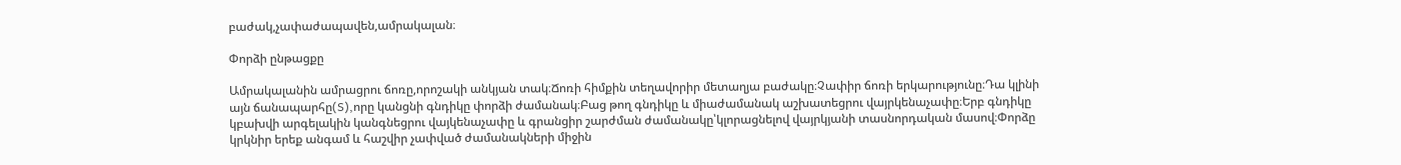բաժակ,չափաժապավեն,ամրակալան։

Փորձի ընթացքը

Ամրակալանին ամրացրու ճոռը,որոշակի անկյան տակ։Ճոռի հիմքին տեղավորիր մետաղյա բաժակը։Չափիր ճոռի երկարությունը։Դա կլինի այն ճանապարհը(S),որը կանցնի գնդիկը փորձի ժամանակ։Բաց թող գնդիկը և միաժամանակ աշխատեցրու վայրկենաչափը։Երբ գնդիկը կբախվի արգելակին կանգնեցրու վայկենաչափը և գրանցիր շարժման ժամանակը՝կլորացնելով վայրկյանի տասնորդական մասով։Փորձը կրկնիր երեք անգամ և հաշվիր չափված ժամանակների միջին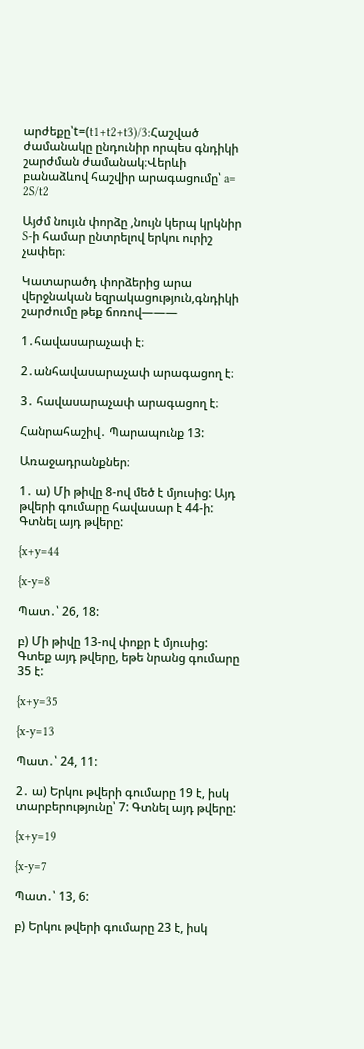արժեքը՝t=(t1+t2+t3)/3:Հաշված ժամանակը ընդունիր որպես գնդիկի շարժման ժամանակ։Վերևի բանաձևով հաշվիր արագացումը՝ a= 2S/t2

Այժմ նույւն փորձը ,նույն կերպ կրկնիր S-ի համար ընտրելով երկու ուրիշ չափեր։

Կատարածդ փորձերից արա վերջնական եզրակացություն,գնդիկի շարժումը թեք ճոռով———

1․հավասարաչափ է։

2․անհավասարաչափ արագացող է։

3․ հավասարաչափ արագացող է։

Հանրահաշիվ․ Պարապունք 13:

Առաջադրանքներ։

1․ ա) Մի թիվը 8-ով մեծ է մյուսից: Այդ թվերի գումարը հավասար է 44-ի: Գտնել այդ թվերը:

{x+y=44

{x-y=8

Պատ․՝ 26, 18:

բ) Մի թիվը 13-ով փոքր է մյուսից: Գտեք այդ թվերը, եթե նրանց գումարը 35 է:

{x+y=35

{x-y=13

Պատ․՝ 24, 11:

2․ ա) Երկու թվերի գումարը 19 է, իսկ տարբերությունը՝ 7: Գտնել այդ թվերը:

{x+y=19

{x-y=7

Պատ․՝ 13, 6:

բ) Երկու թվերի գումարը 23 է, իսկ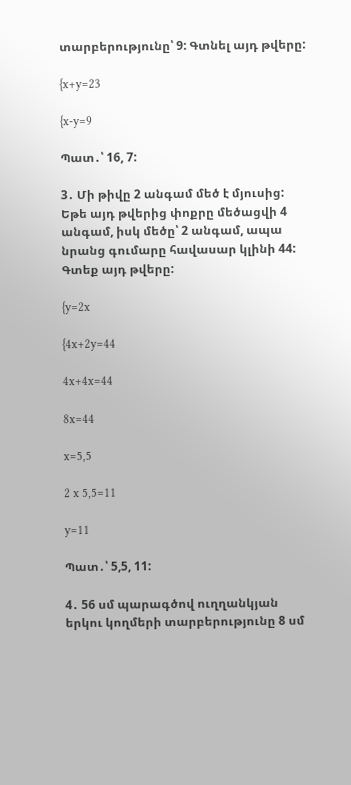տարբերությունը՝ 9: Գտնել այդ թվերը:

{x+y=23

{x-y=9

Պատ․՝ 16, 7:

3․ Մի թիվը 2 անգամ մեծ է մյուսից: Եթե այդ թվերից փոքրը մեծացվի 4 անգամ, իսկ մեծը՝ 2 անգամ, ապա նրանց գումարը հավասար կլինի 44: Գտեք այդ թվերը:

{y=2x

{4x+2y=44

4x+4x=44

8x=44

x=5,5

2 x 5,5=11

y=11

Պատ․՝ 5,5, 11:

4․ 56 սմ պարագծով ուղղանկյան երկու կողմերի տարբերությունը 8 սմ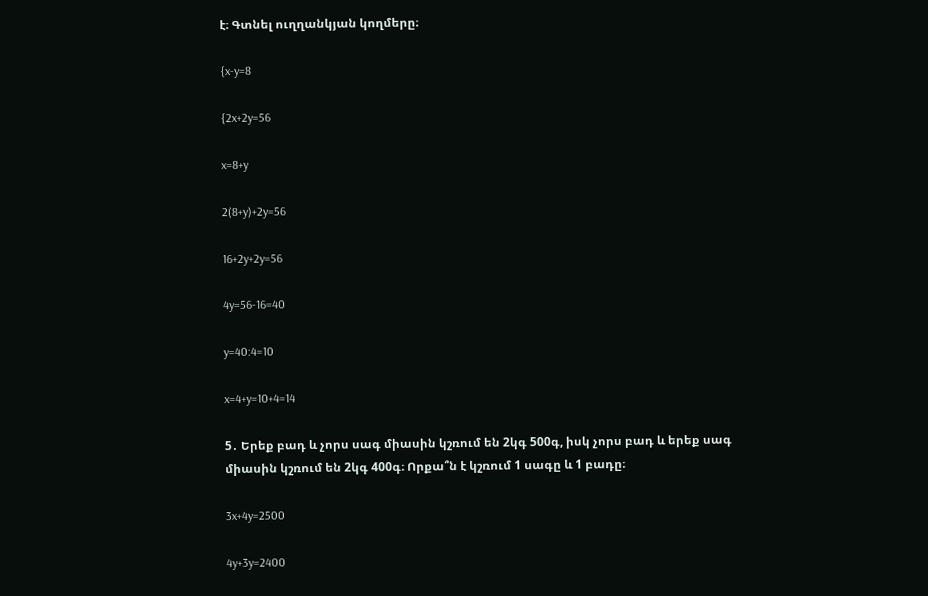է։ Գտնել ուղղանկյան կողմերը։

{x-y=8

{2x+2y=56

x=8+y

2(8+y)+2y=56

16+2y+2y=56

4y=56-16=40

y=40:4=10

x=4+y=10+4=14

5․ Երեք բադ և չորս սագ միասին կշռում են 2կգ 500գ, իսկ չորս բադ և երեք սագ միասին կշռում են 2կգ 400գ։ Որքա՞ն է կշռում 1 սագը և 1 բադը։

3x+4y=2500

4y+3y=2400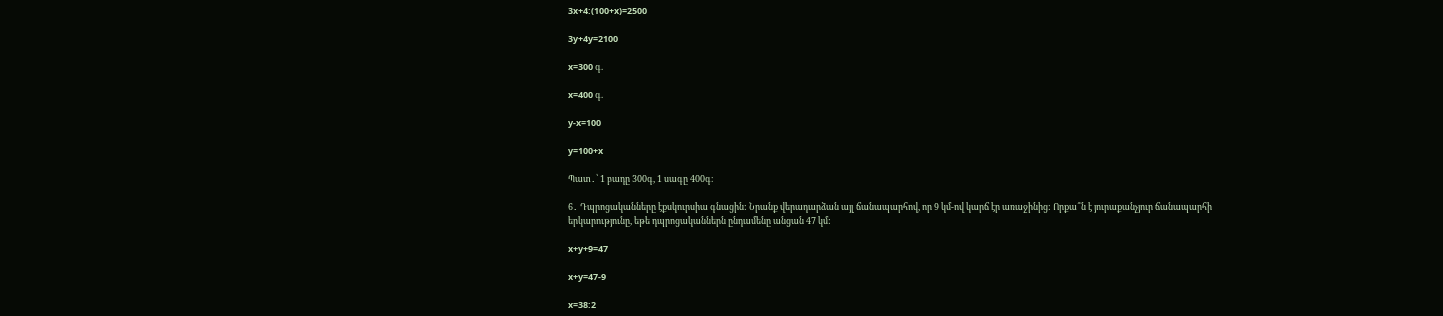3x+4:(100+x)=2500

3y+4y=2100

x=300 գ.

x=400 գ.

y-x=100

y=100+x

Պատ․՝ 1 բադը 300գ, 1 սագը 400գ։

6․ Դպրոցականները էքսկուրսիա գնացին: Նրանք վերադարձան այլ ճանապարհով, որ 9 կմ-ով կարճ էր առաջինից: Որքա՞ն է յուրաքանչյուր ճանապարհի երկարությունը, եթե դպրոցականներն ընդամենը անցան 47 կմ:

x+y+9=47

x+y=47-9

x=38:2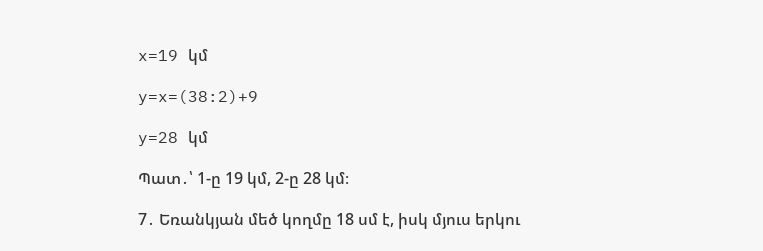x=19 կմ

y=x=(38:2)+9

y=28 կմ

Պատ․՝ 1-ը 19 կմ, 2-ը 28 կմ։

7․ Եռանկյան մեծ կողմը 18 սմ է, իսկ մյուս երկու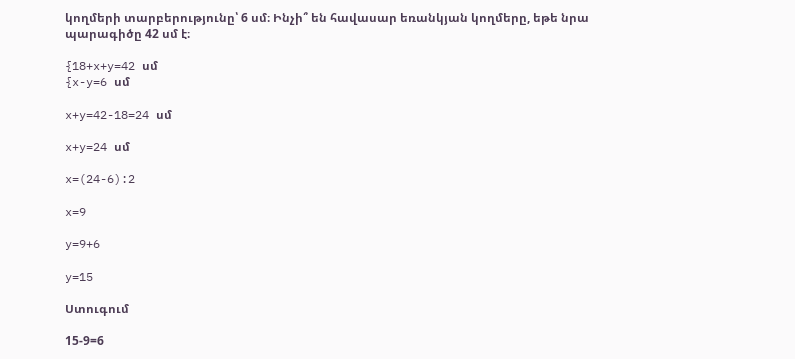կողմերի տարբերությունը՝ 6 սմ։ Ինչի՞ են հավասար եռանկյան կողմերը, եթե նրա պարագիծը 42 սմ է։

{18+x+y=42 սմ
{x-y=6 սմ

x+y=42-18=24 սմ

x+y=24 սմ

x=(24-6):2

x=9

y=9+6

y=15

Ստուգում

15-9=6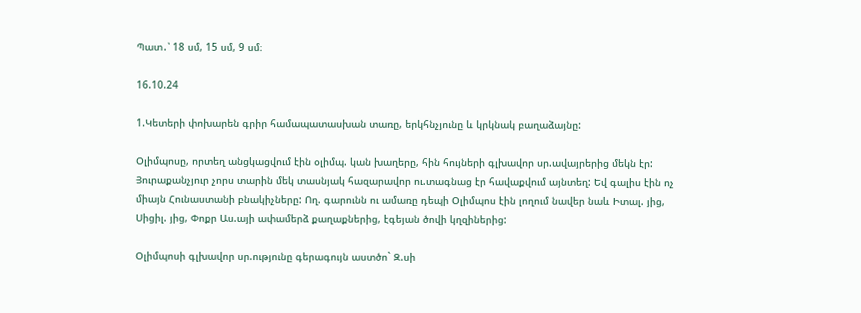Պատ․՝ 18 սմ, 15 սմ, 9 սմ։

16.10.24

1.Կետերի փոխարեն գրիր համապատասխան տառը, երկհնչյունը և կրկնակ բաղաձայնը:

Օլիմպոսը, որտեղ անցկացվում էին օլիմպ. կան խաղերը, հին հույների գլխավոր սր.ավայրերից մեկն էր: Յուրաքանչյուր չորս տարին մեկ տասնյակ հազարավոր ու.տագնաց էր հավաքվում այնտեղ: Եվ գալիս էին ոչ միայն Հունաստանի բնակիչները: Ող. գարունն ու ամառը դեպի Օլիմպոս էին լողում նավեր նաև Իտալ. յից, Սիցիլ. յից, Փոքր Աս.այի ափամերձ քաղաքներից, էգեյան ծովի կղզիներից:

Օլիմպոսի գլխավոր սր.ությունը գերագույն աստծո` Զ.սի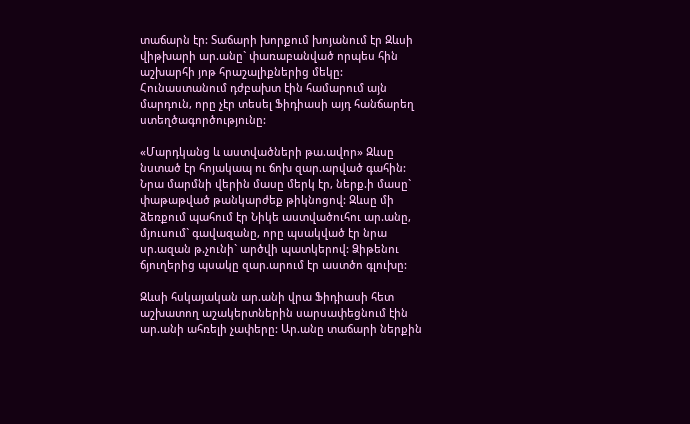տաճարն էր: Տաճարի խորքում խոյանում էր Զևսի վիթխարի ար.անը` փառաբանված որպես հին աշխարհի յոթ հրաշալիքներից մեկը: Հունաստանում դժբախտ էին համարում այն մարդուն, որը չէր տեսել Ֆիդիասի այդ հանճարեղ ստեղծագործությունը:

«Մարդկանց և աստվածների թա.ավոր» Զևսը նստած էր հոյակապ ու ճոխ զար.արված գահին: Նրա մարմնի վերին մասը մերկ էր, ներք.ի մասը` փաթաթված թանկարժեք թիկնոցով: Զևսը մի ձեռքում պահում էր Նիկե աստվածուհու ար.անը, մյուսում` գավազանը, որը պսակված էր նրա սր.ազան թ.չունի` արծվի պատկերով: Ձիթենու ճյուղերից պսակը զար.արում էր աստծո գլուխը:

Զևսի հսկայական ար.անի վրա Ֆիդիասի հետ աշխատող աշակերտներին սարսափեցնում էին ար.անի ահռելի չափերը: Ար.անը տաճարի ներքին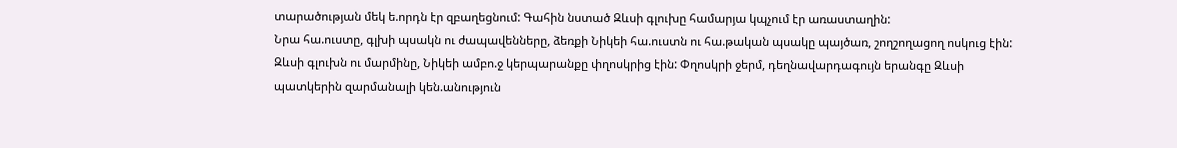տարածության մեկ ե.որդն էր զբաղեցնում: Գահին նստած Զևսի գլուխը համարյա կպչում էր առաստաղին:
Նրա հա.ուստը, գլխի պսակն ու ժապավենները, ձեռքի Նիկեի հա.ուստն ու հա.թական պսակը պայծառ, շողշողացող ոսկուց էին: Զևսի գլուխն ու մարմինը, Նիկեի ամբո.ջ կերպարանքը փղոսկրից էին: Փղոսկրի ջերմ, դեղնավարդագույն երանգը Զևսի պատկերին զարմանալի կեն.անություն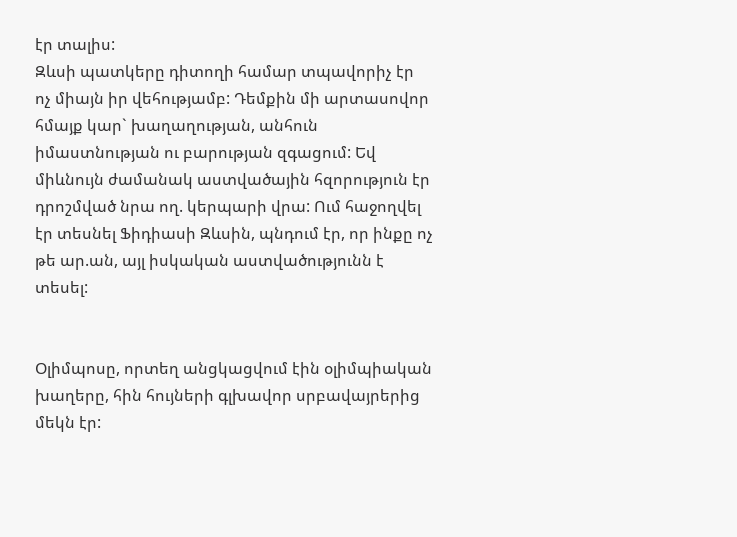էր տալիս:
Զևսի պատկերը դիտողի համար տպավորիչ էր ոչ միայն իր վեհությամբ: Դեմքին մի արտասովոր հմայք կար` խաղաղության, անհուն իմաստնության ու բարության զգացում: Եվ միևնույն ժամանակ աստվածային հզորություն էր դրոշմված նրա ող. կերպարի վրա: Ում հաջողվել էր տեսնել Ֆիդիասի Զևսին, պնդում էր, որ ինքը ոչ թե ար.ան, այլ իսկական աստվածությունն է տեսել:


Օլիմպոսը, որտեղ անցկացվում էին օլիմպիական խաղերը, հին հույների գլխավոր սրբավայրերից մեկն էր: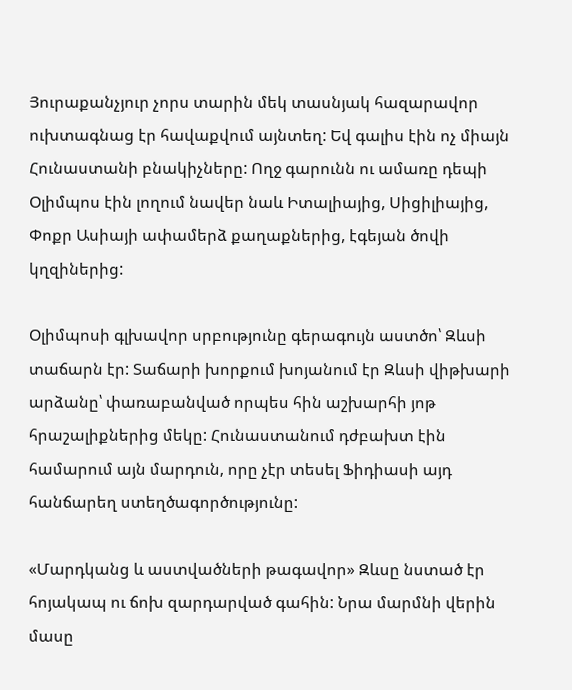Յուրաքանչյուր չորս տարին մեկ տասնյակ հազարավոր ուխտագնաց էր հավաքվում այնտեղ: Եվ գալիս էին ոչ միայն Հունաստանի բնակիչները: Ողջ գարունն ու ամառը դեպի Օլիմպոս էին լողում նավեր նաև Իտալիայից, Սիցիլիայից, Փոքր Ասիայի ափամերձ քաղաքներից, էգեյան ծովի կղզիներից:

Օլիմպոսի գլխավոր սրբությունը գերագույն աստծո՝ Զևսի տաճարն էր: Տաճարի խորքում խոյանում էր Զևսի վիթխարի արձանը՝ փառաբանված որպես հին աշխարհի յոթ հրաշալիքներից մեկը: Հունաստանում դժբախտ էին համարում այն մարդուն, որը չէր տեսել Ֆիդիասի այդ հանճարեղ ստեղծագործությունը:

«Մարդկանց և աստվածների թագավոր» Զևսը նստած էր հոյակապ ու ճոխ զարդարված գահին: Նրա մարմնի վերին մասը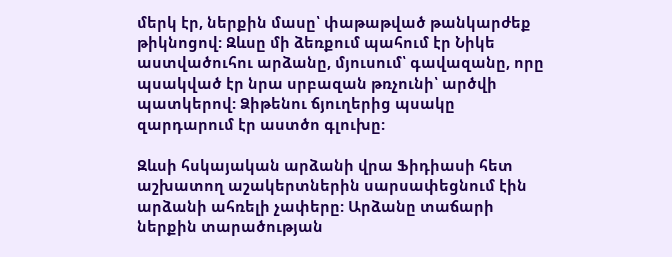մերկ էր, ներքին մասը՝ փաթաթված թանկարժեք թիկնոցով: Զևսը մի ձեռքում պահում էր Նիկե աստվածուհու արձանը, մյուսում՝ գավազանը, որը պսակված էր նրա սրբազան թռչունի՝ արծվի պատկերով: Ձիթենու ճյուղերից պսակը զարդարում էր աստծո գլուխը:

Զևսի հսկայական արձանի վրա Ֆիդիասի հետ աշխատող աշակերտներին սարսափեցնում էին արձանի ահռելի չափերը: Արձանը տաճարի ներքին տարածության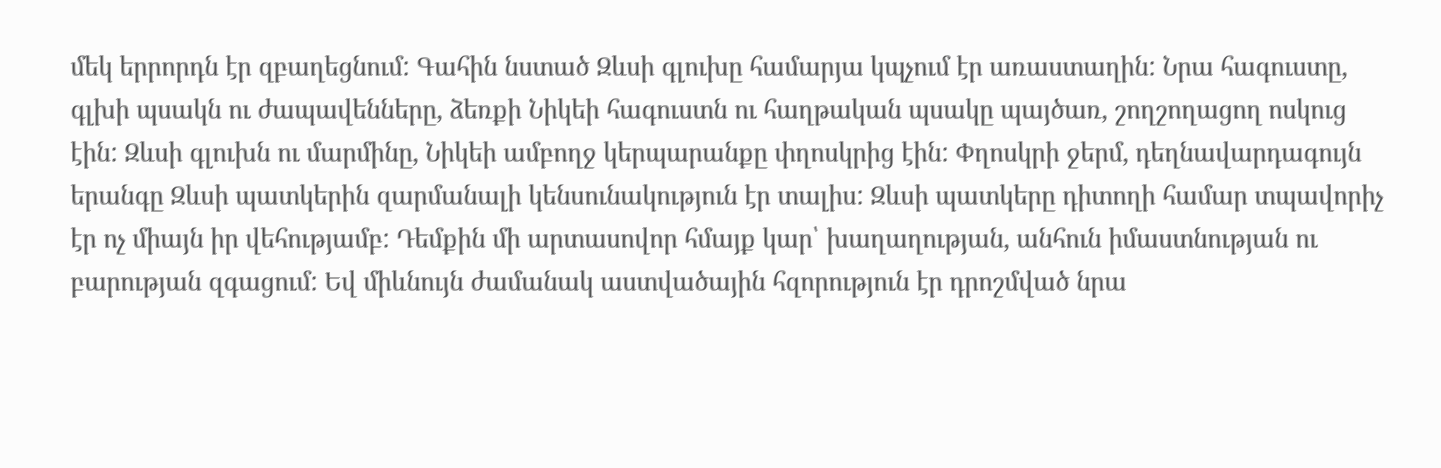մեկ երրորդն էր զբաղեցնում: Գահին նստած Զևսի գլուխը համարյա կպչում էր առաստաղին: Նրա հագուստը, գլխի պսակն ու ժապավենները, ձեռքի Նիկեի հագուստն ու հաղթական պսակը պայծառ, շողշողացող ոսկուց էին: Զևսի գլուխն ու մարմինը, Նիկեի ամբողջ կերպարանքը փղոսկրից էին: Փղոսկրի ջերմ, դեղնավարդագույն երանգը Զևսի պատկերին զարմանալի կենսունակություն էր տալիս: Զևսի պատկերը դիտողի համար տպավորիչ էր ոչ միայն իր վեհությամբ: Դեմքին մի արտասովոր հմայք կար՝ խաղաղության, անհուն իմաստնության ու բարության զգացում: Եվ միևնույն ժամանակ աստվածային հզորություն էր դրոշմված նրա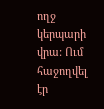ողջ կերպարի վրա: Ում հաջողվել էր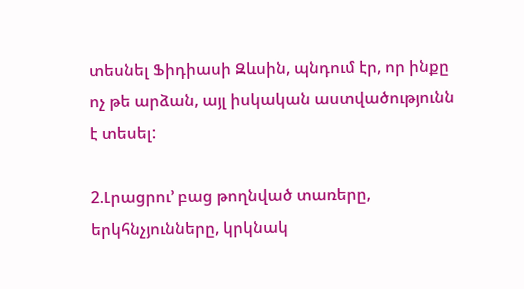տեսնել Ֆիդիասի Զևսին, պնդում էր, որ ինքը ոչ թե արձան, այլ իսկական աստվածությունն է տեսել:

2.Լրացրու’ բաց թողնված տառերը,  երկհնչյունները, կրկնակ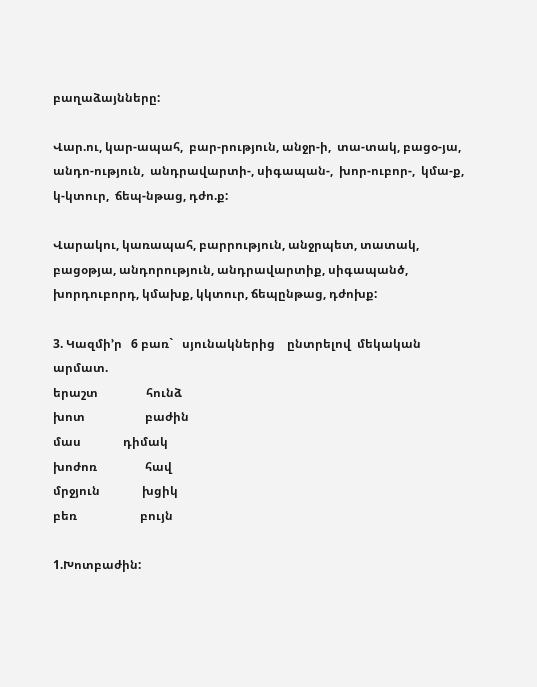բաղաձայնները:

Վար.ու, կար-ապահ,  բար-րություն, անջր-ի,  տա-տակ, բացօ-յա, անդո-ություն,  անդրավարտի-, սիգապան-,  խոր-ուբոր-,  կմա-ք,  կ-կտուր,  ճեպ-նթաց, դժո.ք:

Վարակու, կառապահ, բարրություն, անջրպետ, տատակ, բացօթյա, անդորություն, անդրավարտիք, սիգապանծ, խորդուբորդ, կմախք, կկտուր, ճեպընթաց, դժոխք:

3. Կազմի’ր   6 բառ`   սյունակներից    ընտրելով  մեկական  արմատ.
երաշտ                հունձ
խոտ                    բաժին
մաս              դիմակ
խոժոռ                հավ
մրջյուն              խցիկ
բեռ                     բույն

1.Խոտբաժին: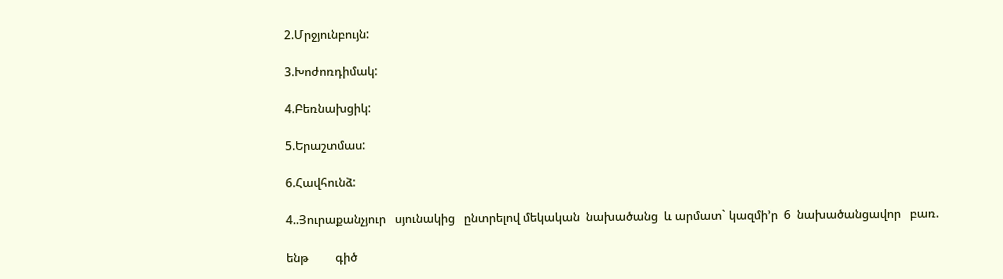2.Մրջյունբույն:

3.Խոժոռդիմակ:

4.Բեռնախցիկ:

5.Երաշտմաս:

6.Հավհունձ:

4..Յուրաքանչյուր   սյունակից   ընտրելով մեկական  նախածանց  և արմատ` կազմի’ր  6  նախածանցավոր   բառ.

ենթ         գիծ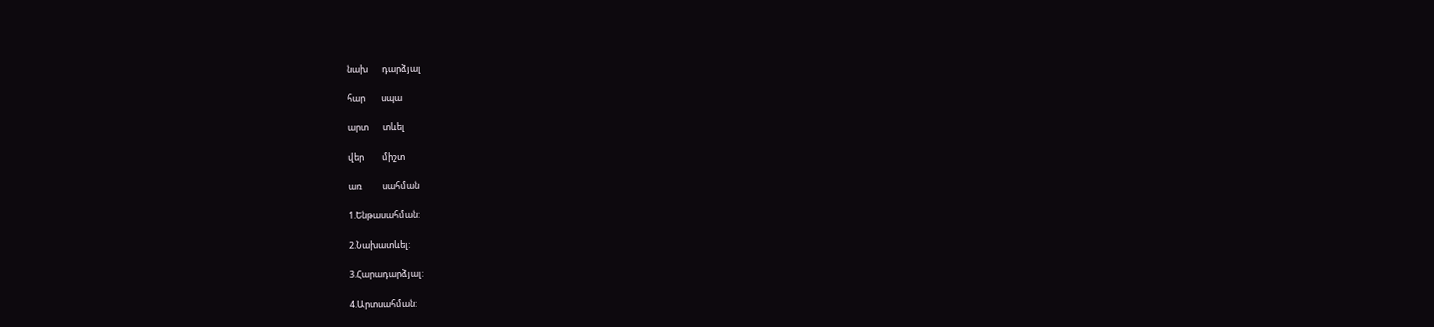նախ       դարձյալ

հար        սպա

արտ       տևել

վեր         միշտ

առ          սահման

1.Ենթասահման:

2.Նախատևել:

3.Հարադարձյալ:

4.Արտսահման: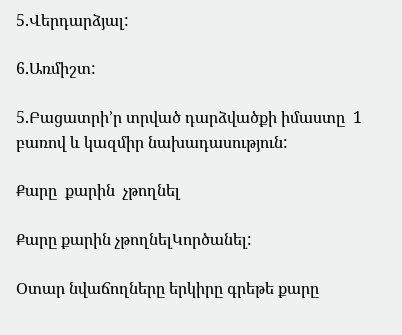5.Վերդարձյալ:

6.Առմիշտ:

5.Բացատրի’ր տրված դարձվածքի իմաստը  1 բառով և կազմիր նախադասություն:

Քարը  քարին  չթողնել

Քարը քարին չթողնելԿործանել:

Օտար նվաճողները երկիրը գրեթե քարը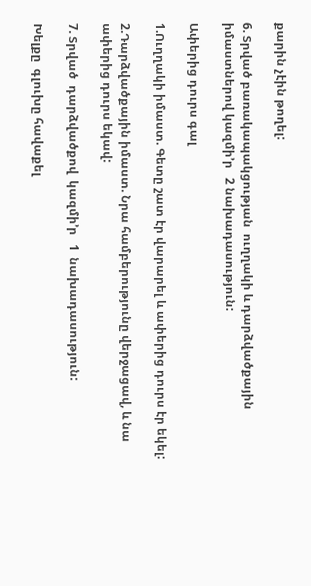քարին չէին թողել:

6. Տրված բառակապակցության  ուղղակի և դարձվածքային իմաստներով կազմի’ր   2 նախադասություն:

Ափերից դուրս գալ

1.Ուղղակի իմաստ. Գետը շատ էր վարարել և ափերից դուրս էր եկել:

2.Դարձվածքային իմաստ. Նրա համբերությունը վերջացավ, և նա ափերից դուրս եկավ:

7. Տրված  դարձվածքով  կազմի’ր   1  նախադասություն:

Խելքը  գլուխը հավաքել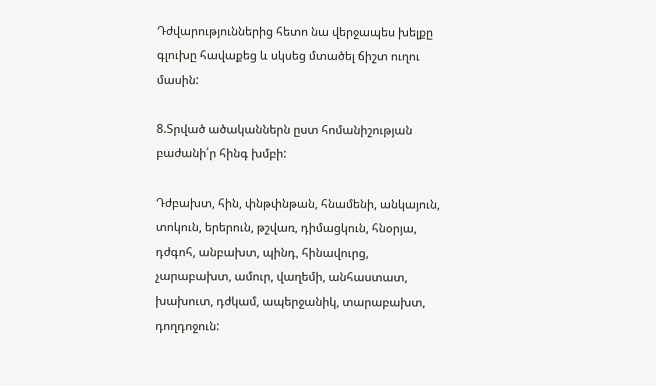Դժվարություններից հետո նա վերջապես խելքը գլուխը հավաքեց և սկսեց մտածել ճիշտ ուղու մասին:

8.Տրված ածականներն ըստ հոմանիշության բաժանի՛ր հինգ խմբի:

Դժբախտ, հին, փնթփնթան, հնամենի, անկայուն, տոկուն, երերուն, թշվառ, դիմացկուն, հնօրյա, դժգոհ, անբախտ, պինդ, հինավուրց, չարաբախտ, ամուր, վաղեմի, անհաստատ, խախուտ, դժկամ, ապերջանիկ, տարաբախտ, դողդոջուն: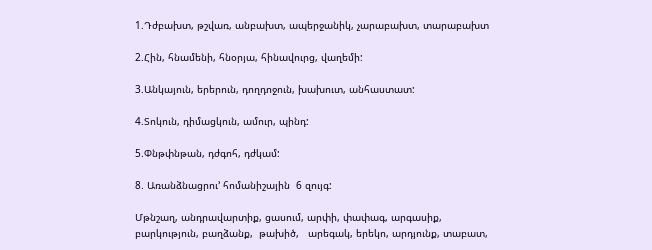1.Դժբախտ, թշվառ, անբախտ, ապերջանիկ, չարաբախտ, տարաբախտ

2.Հին, հնամենի, հնօրյա, հինավուրց, վաղեմի:

3.Անկայուն, երերուն, դողդոջուն, խախուտ, անհաստատ:

4.Տոկուն, դիմացկուն, ամուր, պինդ:

5.Փնթփնթան, դժգոհ, դժկամ:

8. Առանձնացրու’ հոմանիշային  6 զույգ:

Մթնշաղ, անդրավարտիք, ցասում, արփի, փափագ, արգասիք, բարկություն, բաղձանք,  թախիծ,   արեգակ, երեկո, արդյունք, տաբատ,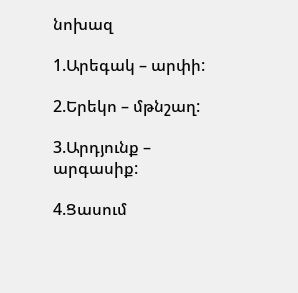նոխազ

1.Արեգակ – արփի:

2.Երեկո – մթնշաղ:

3.Արդյունք – արգասիք:

4.Ցասում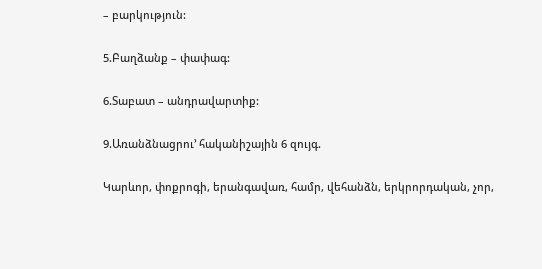– բարկություն:

5.Բաղձանք – փափագ:

6.Տաբատ – անդրավարտիք:

9.Առանձնացրու’ հականիշային 6 զույգ.

Կարևոր, փոքրոգի, երանգավառ, համր, վեհանձն, երկրորդական, չոր,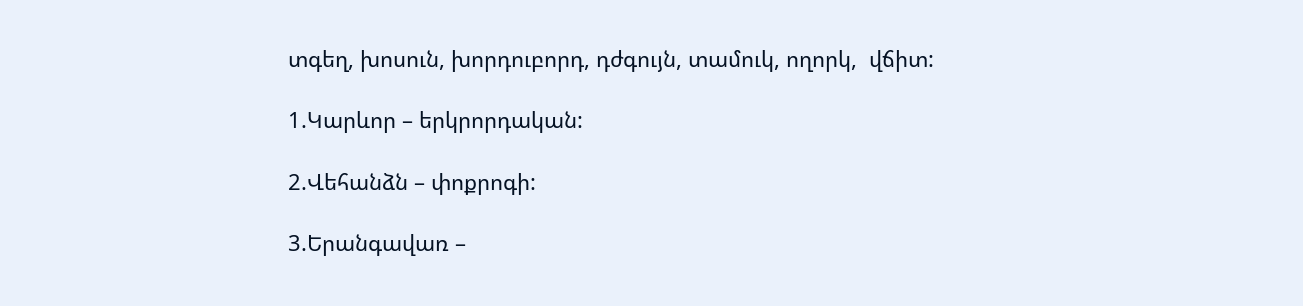տգեղ, խոսուն, խորդուբորդ, դժգույն, տամուկ, ողորկ,  վճիտ:

1.Կարևոր – երկրորդական:

2.Վեհանձն – փոքրոգի:

3.Երանգավառ –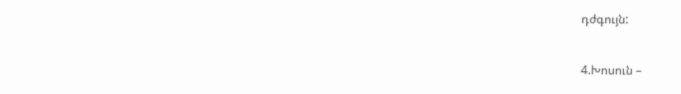դժգույն:

4.Խոսուն –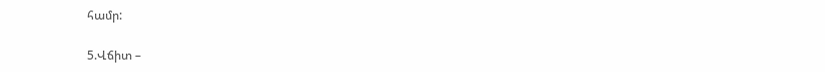համր:

5.Վճիտ –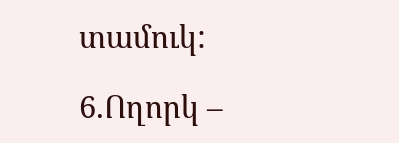տամուկ:

6.Ողորկ –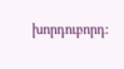խորդուբորդ: